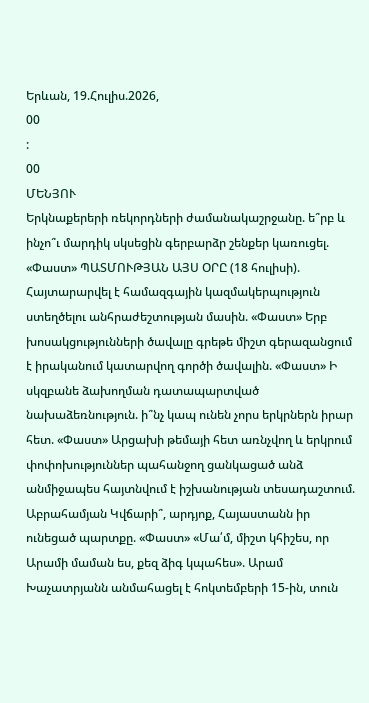Երևան, 19.Հուլիս.2026,
00
:
00
ՄԵՆՅՈՒ
Երկնաքերերի ռեկորդների ժամանակաշրջանը. ե՞րբ և ինչո՞ւ մարդիկ սկսեցին գերբարձր շենքեր կառուցել. «Փաստ» ՊԱՏՄՈՒԹՅԱՆ ԱՅՍ ՕՐԸ (18 հուլիսի). Հայտարարվել է համազգային կազմակերպություն ստեղծելու անհրաժեշտության մասին. «Փաստ» Երբ խոսակցությունների ծավալը գրեթե միշտ գերազանցում է իրականում կատարվող գործի ծավալին. «Փաստ» Ի սկզբանե ձախողման դատապարտված նախաձեռնություն. ի՞նչ կապ ունեն չորս երկրներն իրար հետ. «Փաստ» Արցախի թեմայի հետ առնչվող և երկրում փոփոխություններ պահանջող ցանկացած անձ անմիջապես հայտնվում է իշխանության տեսադաշտում. Աբրահամյան Կվճարի՞, արդյոք, Հայաստանն իր ունեցած պարտքը. «Փաստ» «Մա՛մ, միշտ կհիշես, որ Արամի մաման ես, քեզ ձիգ կպահես». Արամ Խաչատրյանն անմահացել է հոկտեմբերի 15-ին, տուն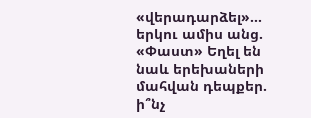«վերադարձել»... երկու ամիս անց. «Փաստ» Եղել են նաև երեխաների մահվան դեպքեր. ի՞նչ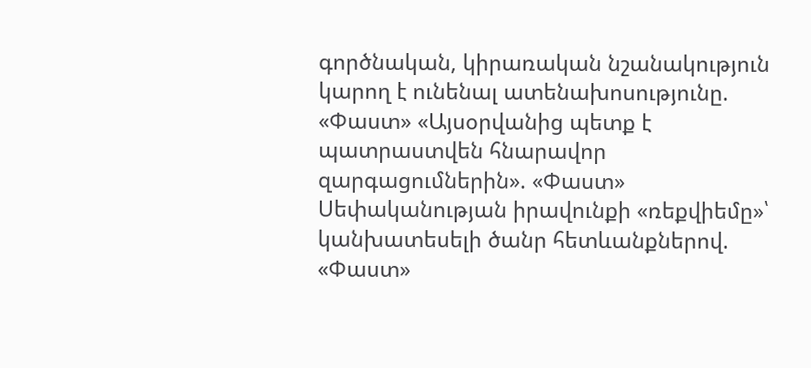գործնական, կիրառական նշանակություն կարող է ունենալ ատենախոսությունը. «Փաստ» «Այսօրվանից պետք է պատրաստվեն հնարավոր զարգացումներին». «Փաստ» Սեփականության իրավունքի «ռեքվիեմը»՝ կանխատեսելի ծանր հետևանքներով. «Փաստ»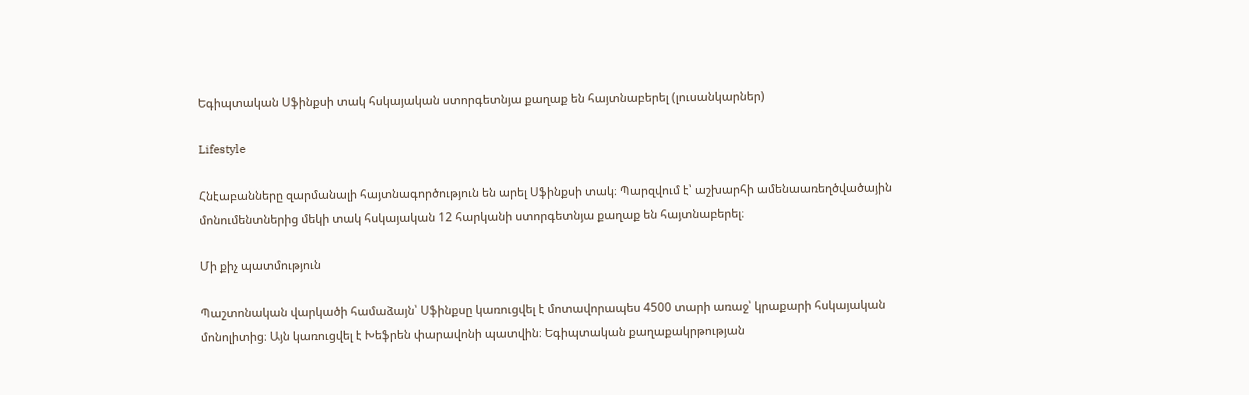Եգիպտական Սֆինքսի տակ հսկայական ստորգետնյա քաղաք են հայտնաբերել (լուսանկարներ)

Lifestyle

Հնէաբանները զարմանալի հայտնագործություն են արել Սֆինքսի տակ։ Պարզվում է՝ աշխարհի ամենաառեղծվածային մոնումենտներից մեկի տակ հսկայական 12 հարկանի ստորգետնյա քաղաք են հայտնաբերել։

Մի քիչ պատմություն

Պաշտոնական վարկածի համաձայն՝ Սֆինքսը կառուցվել է մոտավորապես 4500 տարի առաջ՝ կրաքարի հսկայական մոնոլիտից։ Այն կառուցվել է Խեֆրեն փարավոնի պատվին։ Եգիպտական քաղաքակրթության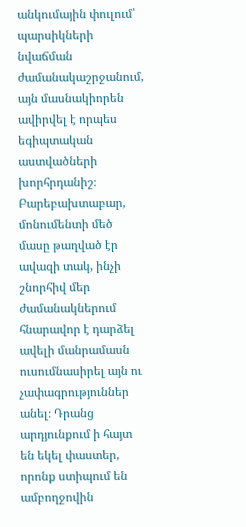անկումային փուլում՝ պարսիկների նվաճման ժամանակաշրջանում, այն մասնակիորեն ավիրվել է որպես եգիպտական աստվածների խորհրդանիշ։ Բարեբախտաբար, մոնումենտի մեծ մասը թաղված էր ավազի տակ, ինչի շնորհիվ մեր ժամանակներում հնարավոր է դարձել ավելի մանրամասն ուսումնասիրել այն ու չափագրություններ անել։ Դրանց արդյունքում ի հայտ են եկել փաստեր, որոնք ստիպում են ամբողջովին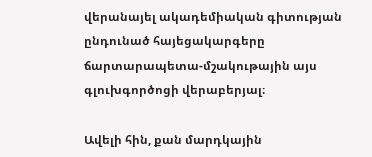վերանայել ակադեմիական գիտության ընդունած հայեցակարգերը ճարտարապետա-մշակութային այս գլուխգործոցի վերաբերյալ։

Ավելի հին, քան մարդկային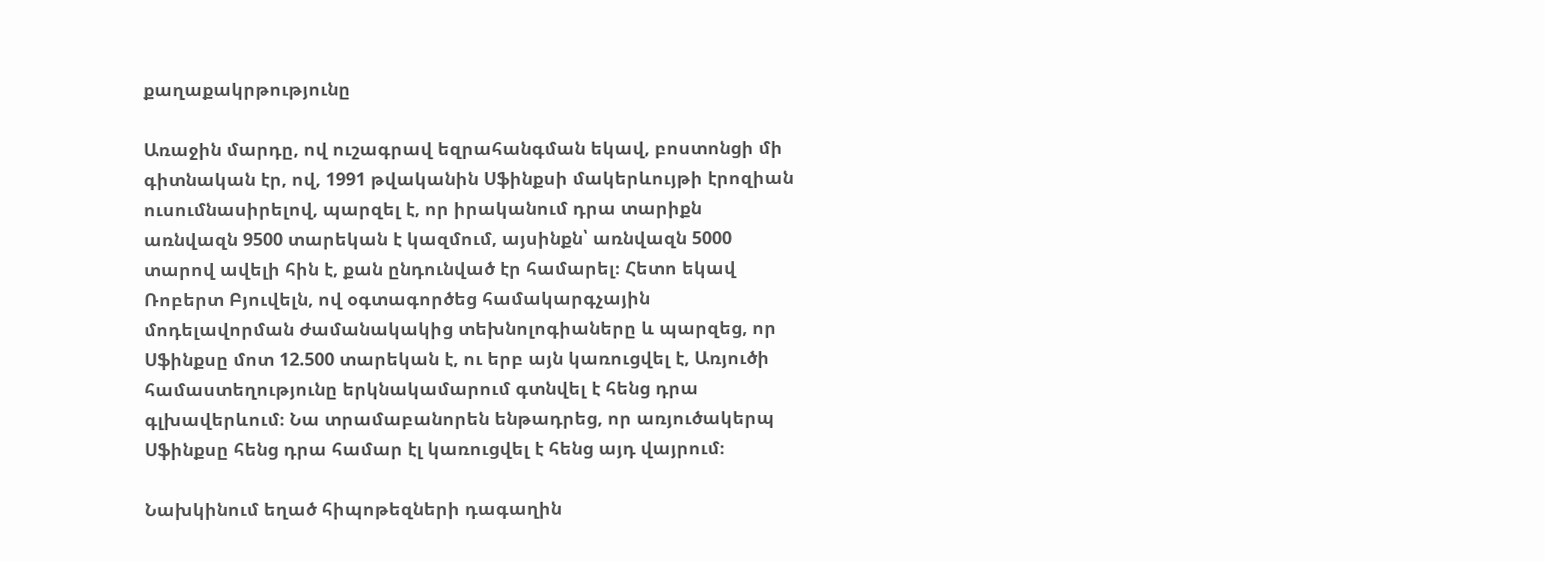քաղաքակրթությունը

Առաջին մարդը, ով ուշագրավ եզրահանգման եկավ, բոստոնցի մի գիտնական էր, ով, 1991 թվականին Սֆինքսի մակերևույթի էրոզիան ուսումնասիրելով, պարզել է, որ իրականում դրա տարիքն առնվազն 9500 տարեկան է կազմում, այսինքն՝ առնվազն 5000 տարով ավելի հին է, քան ընդունված էր համարել։ Հետո եկավ Ռոբերտ Բյուվելն, ով օգտագործեց համակարգչային մոդելավորման ժամանակակից տեխնոլոգիաները և պարզեց, որ Սֆինքսը մոտ 12.500 տարեկան է, ու երբ այն կառուցվել է, Առյուծի համաստեղությունը երկնակամարում գտնվել է հենց դրա գլխավերևում։ Նա տրամաբանորեն ենթադրեց, որ առյուծակերպ Սֆինքսը հենց դրա համար էլ կառուցվել է հենց այդ վայրում։

Նախկինում եղած հիպոթեզների դագաղին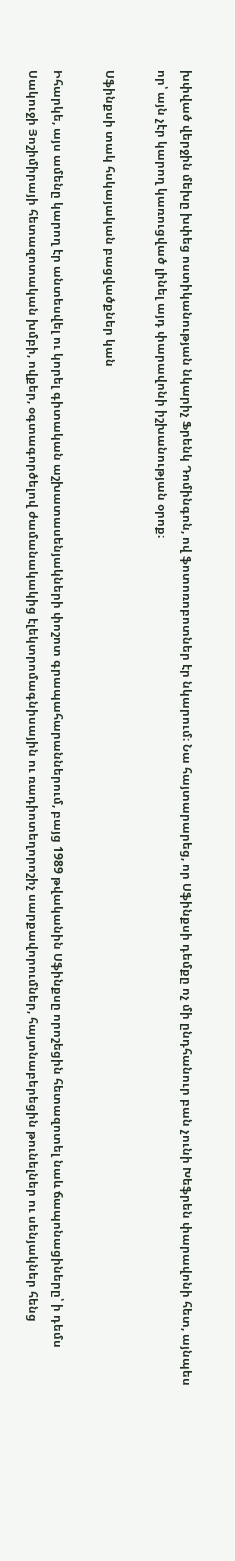խփված վերջին մեխը խփեց ոստիկանության նկարիչ Ֆրենկ Դոմինգոն, ով ֆոտոռոբոտներ էր նկարում։ Նա հայտարարեց, որ Սֆինքսի դեմքը ոչ մի ընդհանուր բան չունի Խեֆրեն փարավոնի հետ, այնպես որ՝ այն չէր կարող կառուցված լինել այդ փարավոնի իշխանության օրոք։

Սֆինքսի տակ հսկայական բացվածքներ կան

Իհարկե, այս ամենը կարող էր անտեսվել ու կորել գիտական աշխատասենյակների փոշոտ գրապահարաններում, բայց 1989 թվականին Սֆինքսը որոշեցին հետազոտել նաև ճապոնացիները՝ ի դեմս Սակուջի Յոշիմիրայի հետազոտական խմբի, ովքեր, օգտագործելով ժամանակակից էլեկտրոմագնիսային ու ռադիոտեղորոշիչ սարքավորումներ, հայտնաբերեցին թունելներ ու սենյակներ հենց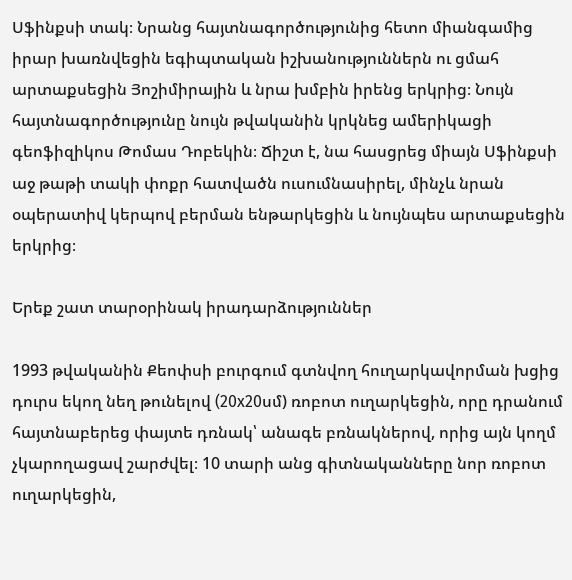Սֆինքսի տակ։ Նրանց հայտնագործությունից հետո միանգամից իրար խառնվեցին եգիպտական իշխանություններն ու ցմահ արտաքսեցին Յոշիմիրային և նրա խմբին իրենց երկրից։ Նույն հայտնագործությունը նույն թվականին կրկնեց ամերիկացի գեոֆիզիկոս Թոմաս Դոբեկին։ Ճիշտ է, նա հասցրեց միայն Սֆինքսի աջ թաթի տակի փոքր հատվածն ուսումնասիրել, մինչև նրան օպերատիվ կերպով բերման ենթարկեցին և նույնպես արտաքսեցին երկրից։

Երեք շատ տարօրինակ իրադարձություններ

1993 թվականին Քեոփսի բուրգում գտնվող հուղարկավորման խցից դուրս եկող նեղ թունելով (20х20սմ) ռոբոտ ուղարկեցին, որը դրանում հայտնաբերեց փայտե դռնակ՝ անագե բռնակներով, որից այն կողմ չկարողացավ շարժվել։ 10 տարի անց գիտնականները նոր ռոբոտ ուղարկեցին,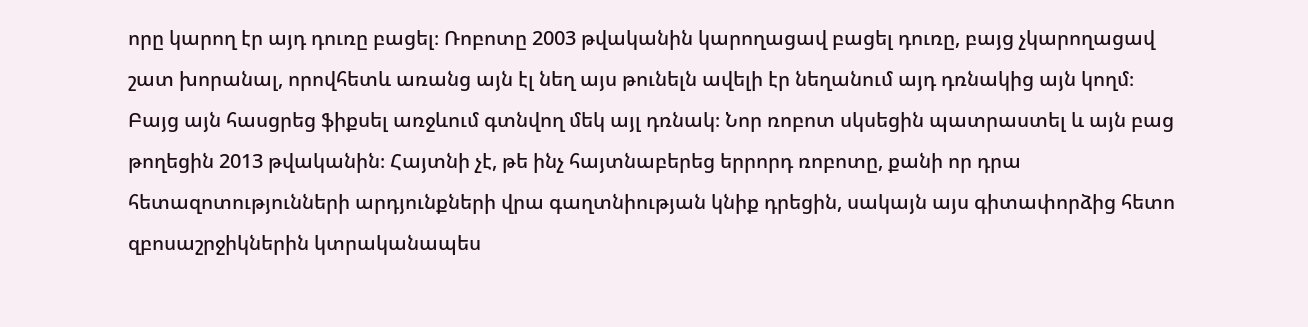որը կարող էր այդ դուռը բացել։ Ռոբոտը 2003 թվականին կարողացավ բացել դուռը, բայց չկարողացավ շատ խորանալ, որովհետև առանց այն էլ նեղ այս թունելն ավելի էր նեղանում այդ դռնակից այն կողմ։ Բայց այն հասցրեց ֆիքսել առջևում գտնվող մեկ այլ դռնակ։ Նոր ռոբոտ սկսեցին պատրաստել և այն բաց թողեցին 2013 թվականին։ Հայտնի չէ, թե ինչ հայտնաբերեց երրորդ ռոբոտը, քանի որ դրա հետազոտությունների արդյունքների վրա գաղտնիության կնիք դրեցին, սակայն այս գիտափորձից հետո զբոսաշրջիկներին կտրականապես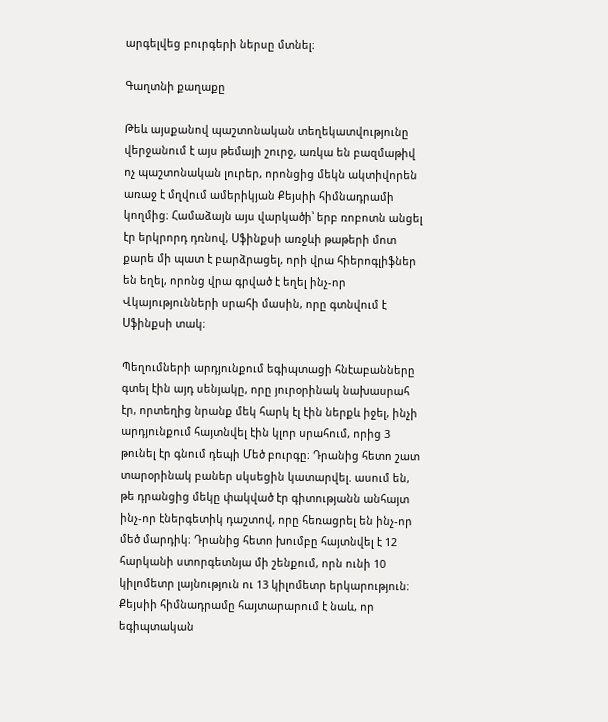արգելվեց բուրգերի ներսը մտնել։

Գաղտնի քաղաքը

Թեև այսքանով պաշտոնական տեղեկատվությունը վերջանում է այս թեմայի շուրջ, առկա են բազմաթիվ ոչ պաշտոնական լուրեր, որոնցից մեկն ակտիվորեն առաջ է մղվում ամերիկյան Քեյսիի հիմնադրամի կողմից։ Համաձայն այս վարկածի՝ երբ ռոբոտն անցել էր երկրորդ դռնով, Սֆինքսի առջևի թաթերի մոտ քարե մի պատ է բարձրացել, որի վրա հիերոգլիֆներ են եղել, որոնց վրա գրված է եղել ինչ-որ Վկայությունների սրահի մասին, որը գտնվում է Սֆինքսի տակ։

Պեղումների արդյունքում եգիպտացի հնէաբանները գտել էին այդ սենյակը, որը յուրօրինակ նախասրահ էր, որտեղից նրանք մեկ հարկ էլ էին ներքև իջել, ինչի արդյունքում հայտնվել էին կլոր սրահում, որից 3 թունել էր գնում դեպի Մեծ բուրգը։ Դրանից հետո շատ տարօրինակ բաներ սկսեցին կատարվել. ասում են, թե դրանցից մեկը փակված էր գիտությանն անհայտ ինչ-որ էներգետիկ դաշտով, որը հեռացրել են ինչ-որ մեծ մարդիկ։ Դրանից հետո խումբը հայտնվել է 12 հարկանի ստորգետնյա մի շենքում, որն ունի 10 կիլոմետր լայնություն ու 13 կիլոմետր երկարություն։ Քեյսիի հիմնադրամը հայտարարում է նաև, որ եգիպտական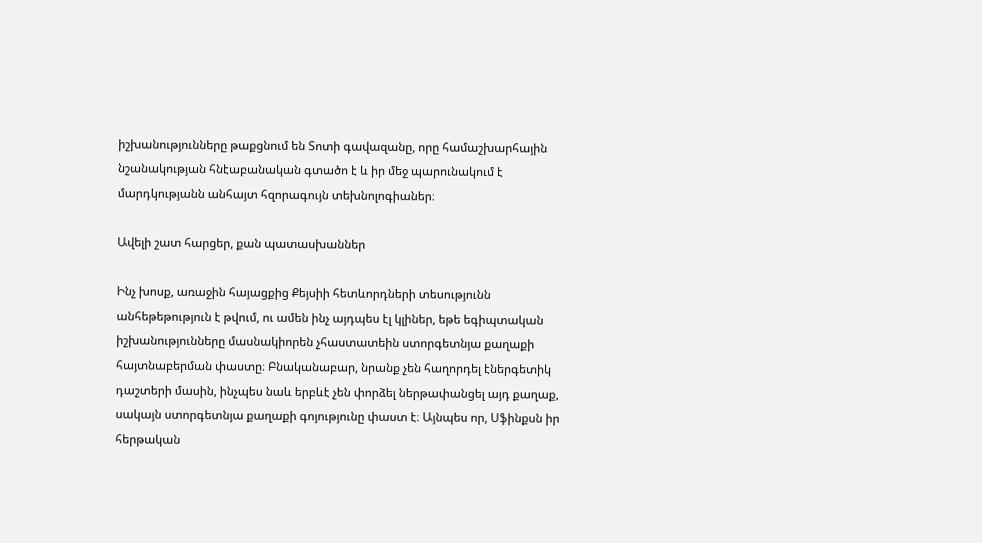իշխանությունները թաքցնում են Տոտի գավազանը, որը համաշխարհային նշանակության հնէաբանական գտածո է և իր մեջ պարունակում է մարդկությանն անհայտ հզորագույն տեխնոլոգիաներ։

Ավելի շատ հարցեր, քան պատասխաններ

Ինչ խոսք, առաջին հայացքից Քեյսիի հետևորդների տեսությունն անհեթեթություն է թվում, ու ամեն ինչ այդպես էլ կլիներ, եթե եգիպտական իշխանությունները մասնակիորեն չհաստատեին ստորգետնյա քաղաքի հայտնաբերման փաստը։ Բնականաբար, նրանք չեն հաղորդել էներգետիկ դաշտերի մասին, ինչպես նաև երբևէ չեն փորձել ներթափանցել այդ քաղաք, սակայն ստորգետնյա քաղաքի գոյությունը փաստ է։ Այնպես որ, Սֆինքսն իր հերթական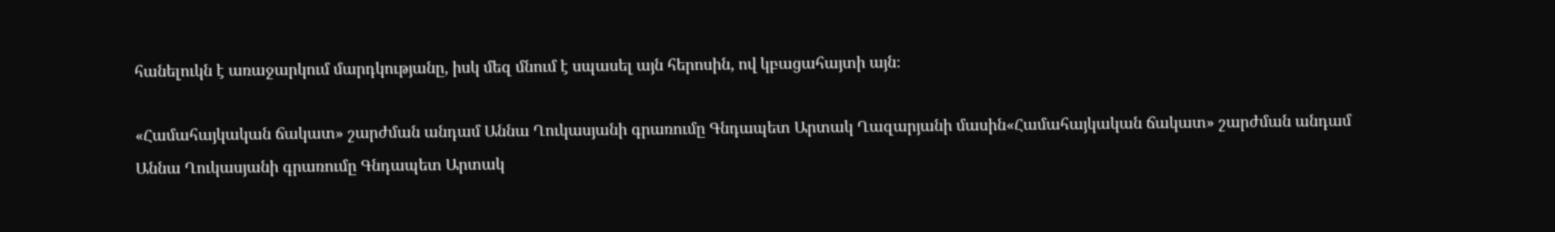հանելուկն է առաջարկում մարդկությանը, իսկ մեզ մնում է սպասել այն հերոսին, ով կբացահայտի այն։

«Համահայկական ճակատ» շարժման անդամ Աննա Ղուկասյանի գրառումը Գնդապետ Արտակ Ղազարյանի մասին«Համահայկական ճակատ» շարժման անդամ Աննա Ղուկասյանի գրառումը Գնդապետ Արտակ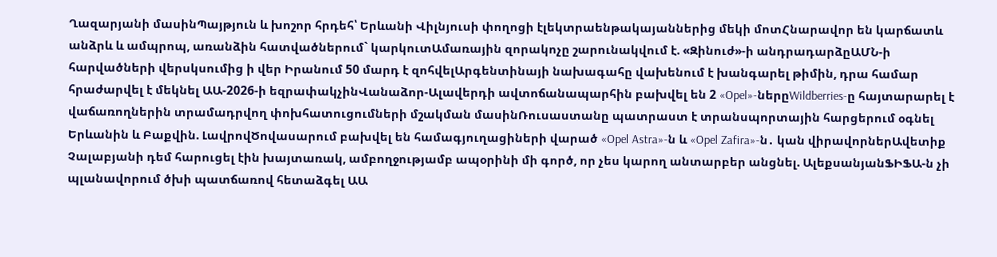Ղազարյանի մասինՊայթյուն և խոշոր հրդեհ՝ Երևանի Վիլնյուսի փողոցի էլեկտրաենթակայաններից մեկի մոտՀնարավոր են կարճատև անձրև և ամպրոպ, առանձին հատվածներում` կարկուտԱմառային զորակոչը շարունակվում է. «Զինուժ»-ի անդրադարձըԱՄՆ-ի հարվածների վերսկսումից ի վեր Իրանում 50 մարդ է զոհվելԱրգենտինայի նախագահը վախենում է խանգարել թիմին, դրա համար հրաժարվել է մեկնել ԱԱ-2026-ի եզրափակչինՎանաձոր-Ալավերդի ավտոճանապարհին բախվել են 2 «Opel»-ներըWildberries-ը հայտարարել է վաճառողներին տրամադրվող փոխհատուցումների մշակման մասինՌուսաստանը պատրաստ է տրանսպորտային հարցերում օգնել Երևանին և Բաքվին. ԼավրովԾովասարում բախվել են համագյուղացիների վարած «Opel Astra»-ն և «Opel Zafira»-ն․ կան վիրավորներԱվետիք Չալաբյանի դեմ հարուցել էին խայտառակ, ամբողջությամբ ապօրինի մի գործ, որ չես կարող անտարբեր անցնել. ԱլեքսանյանՖԻՖԱ-ն չի պլանավորում ծխի պատճառով հետաձգել ԱԱ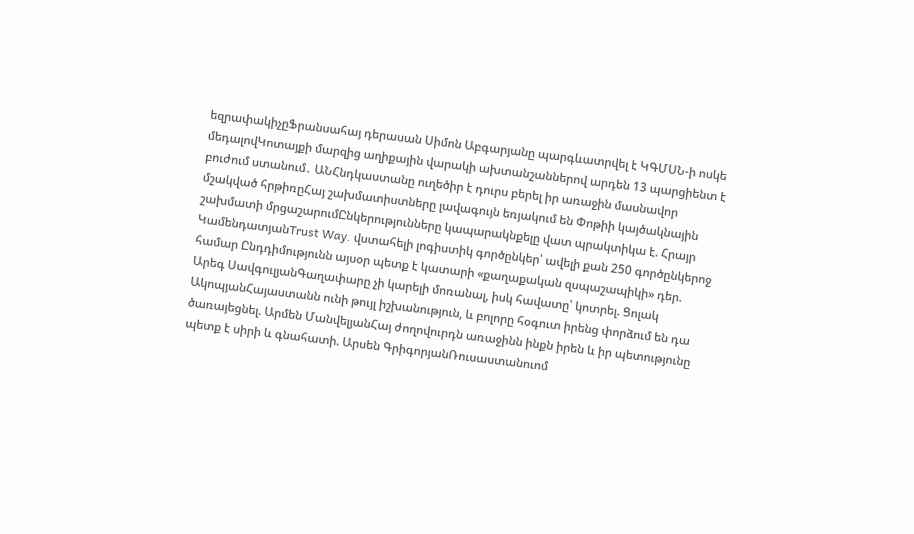եզրափակիչըՖրանսահայ դերասան Սիմոն Աբգարյանը պարգևատրվել է ԿԳՄՍՆ-ի ոսկե մեդալովԿոտայքի մարզից աղիքային վարակի ախտանշաններով արդեն 13 պարցիենտ է բուժում ստանում․ ԱՆՀնդկաստանը ուղեծիր է դուրս բերել իր առաջին մասնավոր մշակված հրթիռըՀայ շախմատիստները լավագույն եռյակում են Փոթիի կայծակնային շախմատի մրցաշարումԸնկերությունները կապարակնքելը վատ պրակտիկա է. Հրայր ԿամենդատյանTrust Way. վստահելի լոգիստիկ գործընկեր՝ ավելի քան 250 գործընկերոջ համար Ընդդիմությունն այսօր պետք է կատարի «քաղաքական զսպաշապիկի» դեր. Արեգ ՍավգուլյանԳաղափարը չի կարելի մոռանալ, իսկ հավատը՝ կոտրել. Ցոլակ ԱկոպյանՀայաստանն ունի թույլ իշխանություն, և բոլորը հօգուտ իրենց փորձում են դա ծառայեցնել. Արմեն ՄանվելյանՀայ ժողովուրդն առաջինն ինքն իրեն և իր պետությունը պետք է սիրի և գնահատի. Արսեն ԳրիգորյանՌուսաստանուոմ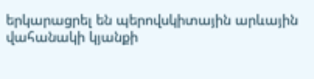երկարացրել են պերովսկիտային արևային վահանակի կյանքի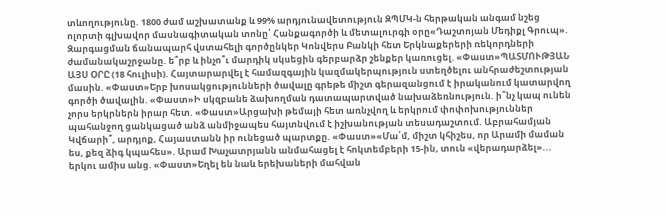տևողությունը. 1800 ժամ աշխատանք և 99% արդյունավետություն ԶՊՄԿ-ն հերթական անգամ նշեց ոլորտի գլխավոր մասնագիտական տոնը՝ Հանքագործի և մետալուրգի օրը«Դաշտոյան Մեդիքլ Գրուպ». Զարգացման ճանապարհ վստահելի գործընկեր Կոնվերս Բանկի հետ Երկնաքերերի ռեկորդների ժամանակաշրջանը. ե՞րբ և ինչո՞ւ մարդիկ սկսեցին գերբարձր շենքեր կառուցել. «Փաստ»ՊԱՏՄՈՒԹՅԱՆ ԱՅՍ ՕՐԸ (18 հուլիսի). Հայտարարվել է համազգային կազմակերպություն ստեղծելու անհրաժեշտության մասին. «Փաստ»Երբ խոսակցությունների ծավալը գրեթե միշտ գերազանցում է իրականում կատարվող գործի ծավալին. «Փաստ»Ի սկզբանե ձախողման դատապարտված նախաձեռնություն. ի՞նչ կապ ունեն չորս երկրներն իրար հետ. «Փաստ»Արցախի թեմայի հետ առնչվող և երկրում փոփոխություններ պահանջող ցանկացած անձ անմիջապես հայտնվում է իշխանության տեսադաշտում. Աբրահամյան Կվճարի՞, արդյոք, Հայաստանն իր ունեցած պարտքը. «Փաստ»«Մա՛մ, միշտ կհիշես, որ Արամի մաման ես, քեզ ձիգ կպահես». Արամ Խաչատրյանն անմահացել է հոկտեմբերի 15-ին, տուն «վերադարձել»... երկու ամիս անց. «Փաստ»Եղել են նաև երեխաների մահվան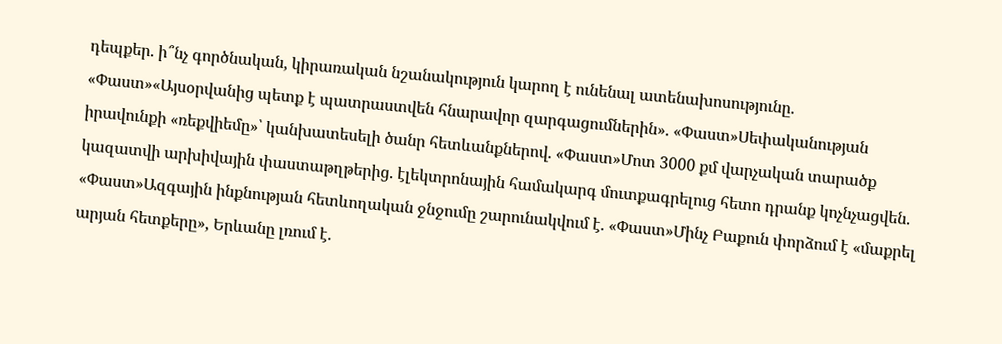դեպքեր. ի՞նչ գործնական, կիրառական նշանակություն կարող է ունենալ ատենախոսությունը. «Փաստ»«Այսօրվանից պետք է պատրաստվեն հնարավոր զարգացումներին». «Փաստ»Սեփականության իրավունքի «ռեքվիեմը»՝ կանխատեսելի ծանր հետևանքներով. «Փաստ»Մոտ 3000 քմ վարչական տարածք կազատվի արխիվային փաստաթղթերից. էլեկտրոնային համակարգ մուտքագրելուց հետո դրանք կոչնչացվեն. «Փաստ»Ազգային ինքնության հետևողական ջնջումը շարունակվում է. «Փաստ»Մինչ Բաքուն փորձում է «մաքրել արյան հետքերը», Երևանը լռում է.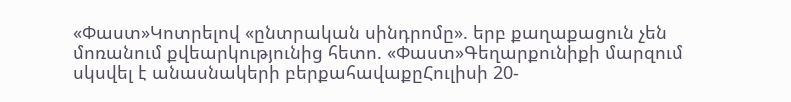«Փաստ»Կոտրելով «ընտրական սինդրոմը». երբ քաղաքացուն չեն մոռանում քվեարկությունից հետո. «Փաստ»Գեղարքունիքի մարզում սկսվել է անասնակերի բերքահավաքըՀուլիսի 20-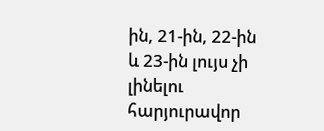ին, 21-ին, 22-ին և 23-ին լույս չի լինելու հարյուրավոր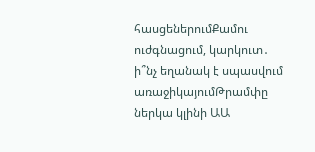հասցեներումՔամու ուժգնացում, կարկուտ․ ի՞նչ եղանակ է սպասվում առաջիկայումԹրամփը ներկա կլինի ԱԱ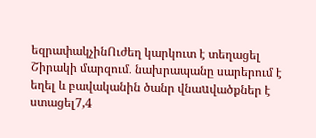եզրափակչինՈւժեղ կարկուտ է տեղացել Շիրակի մարզում․ նախրապանը սարերում է եղել և բավականին ծանր վնաuվածքներ է ստացել7,4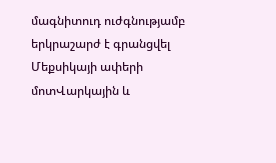մագնիտուդ ուժգնությամբ երկրաշարժ է գրանցվել Մեքսիկայի ափերի մոտՎարկային և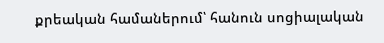քրեական համաներում՝ հանուն սոցիալական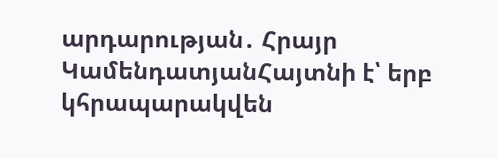արդարության․ Հրայր ԿամենդատյանՀայտնի է՝ երբ կհրապարակվեն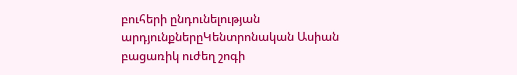բուհերի ընդունելության արդյունքներըԿենտրոնական Ասիան բացառիկ ուժեղ շոգի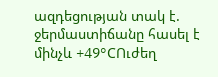ազդեցության տակ է. ջերմաստիճանը հասել է մինչև +49°CՈւժեղ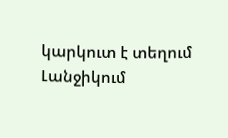կարկուտ է տեղում Լանջիկում